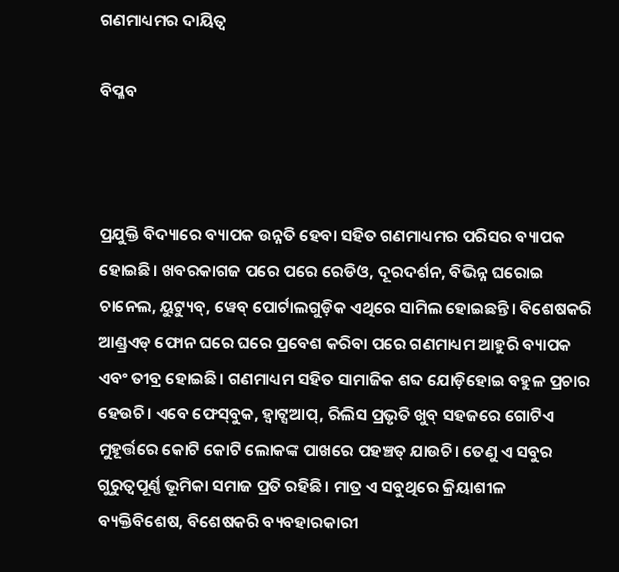ଗଣମାଧ୍ୟମର ଦାୟିତ୍ୱ

ବିପ୍ଳବ



ପ୍ରଯୁକ୍ତି ବିଦ୍ୟାରେ ବ୍ୟାପକ ଉନ୍ନତି ହେବା ସହିତ ଗଣମାଧ୍ୟମର ପରିସର ବ୍ୟାପକ ହୋଇଛି। ଖବରକାଗଜ ପରେ ପରେ ରେଡିଓ, ଦୂରଦର୍ଶନ, ବିଭିନ୍ନ ଘରୋଇ ଚାନେଲ, ୟୁଟ୍ୟୁବ୍‌, ୱେବ୍‌ ପୋର୍ଟାଲଗୁଡ଼ିକ ଏଥିରେ ସାମିଲ ହୋଇଛନ୍ତି। ବିଶେଷକରି ଆଣ୍ଡ୍ରଏଡ୍‌ ଫୋନ ଘରେ ଘରେ ପ୍ରବେଶ କରିବା ପରେ ଗଣମାଧ୍ୟମ ଆହୁରି ବ୍ୟାପକ ଏବଂ ତୀବ୍ର ହୋଇଛି। ଗଣମାଧ୍ୟମ ସହିତ ସାମାଜିକ ଶବ୍ଦ ଯୋଡ଼ିହୋଇ ବହୁଳ ପ୍ରଚାର ହେଉଚି। ଏବେ ଫେସ୍‌ବୁକ, ହ୍ବାଟ୍ସଆପ୍‌, ରିଲିସ ପ୍ରଭୃତି ଖୁବ୍‌ ସହଜରେ ଗୋଟିଏ ମୁହୂର୍ତ୍ତରେ କୋଟି କୋଟି ଲୋକଙ୍କ ପାଖରେ ପହଞ୍ଚତ୍ ଯାଉଚି। ତେଣୁ ଏ ସବୁର ଗୁରୁତ୍ୱପୂର୍ଣ୍ଣ ଭୂମିକା ସମାଜ ପ୍ରତି ରହିଛି। ମାତ୍ର ଏ ସବୁଥିରେ କ୍ରିୟାଶୀଳ ବ୍ୟକ୍ତିବିଶେଷ, ବିଶେଷକରି ବ୍ୟବହାରକାରୀ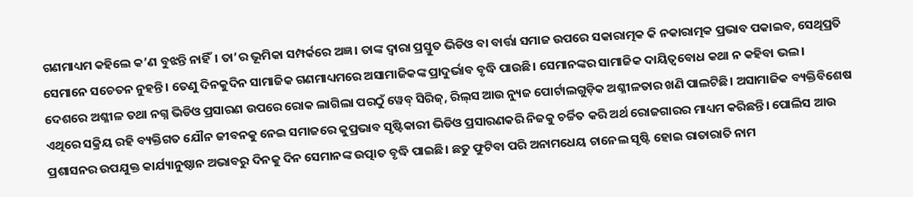ଗଣମାଧ୍ୟମ କହିଲେ କ’ଣ ବୁଝନ୍ତି ନାହିଁ। ତା’ର ଭୂମିକା ସମ୍ପର୍କରେ ଅଜ୍ଞ। ତାଙ୍କ ଦ୍ବାରା ପ୍ରସ୍ତୁତ ଭିଡିଓ ବା ବାର୍ତ୍ତା ସମାଜ ଉପରେ ସକାରାତ୍ମକ କି ନକାରାତ୍ମକ ପ୍ରଭାବ ପକାଇବ, ସେଥିପ୍ରତି ସେମାନେ ସଚେତନ ନୁହନ୍ତି। ତେଣୁ ଦିନକୁଦିନ ସାମାଜିକ ଗଣମାଧ୍ୟମରେ ଅସାମାଜିକଙ୍କ ପ୍ରାଦୁର୍ଭାବ ବୃଦ୍ଧି ପାଉଛି। ସେମାନଙ୍କର ସାମାଜିକ ଦାୟିତ୍ୱବୋଧ କଥା ନ କହିବା ଭଲ।
ଦେଶରେ ଅଶ୍ଳୀଳ ତଥା ନଗ୍ନ ଭିଡିଓ ପ୍ରସାରଣ ଉପରେ ରୋକ ଲାଗିଲା ପରଠୁଁ ୱେବ୍‌ ସିରିଜ୍‌, ରିଲ୍‌ସ ଆଉ ନ୍ୟୁଜ ପୋର୍ଟାଲଗୁଡ଼ିକ ଅଶ୍ଳୀଳତାର ଖଣି ପାଲଟିଛି। ଅସାମାଜିକ ବ୍ୟକ୍ତିବିଶେଷ ଏଥିରେ ସକ୍ରିୟ ରହି ବ୍ୟକ୍ତିଗତ ଯୌନ ଜୀବନକୁ ନେଇ ସମାଜରେ କୁପ୍ରଭାବ ସୃଷ୍ଟିକାରୀ ଭିଡିଓ ପ୍ରସାରଣକରି ନିଜକୁ ଚର୍ଚ୍ଚିତ କରି ଅର୍ଥ ରୋଜଗାରର ମାଧ୍ୟମ କରିଛନ୍ତି। ପୋଲିସ ଆଉ ପ୍ରଶାସନର ଉପଯୁକ୍ତ କାର୍ଯ୍ୟାନୁଷ୍ଠାନ ଅଭାବରୁ ଦିନକୁ ଦିନ ସେମାନଙ୍କ ଉତ୍ପାତ ବୃଦ୍ଧି ପାଇଛି। ଛତୁ ଫୁଟିବା ପରି ଅନାମଧେୟ ଚାନେଲ ସୃଷ୍ଟି ହୋଇ ରାତାରାତି ନାମ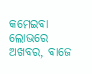କମେଇବା ଲୋଭରେ ଅଖବର, ବାଜେ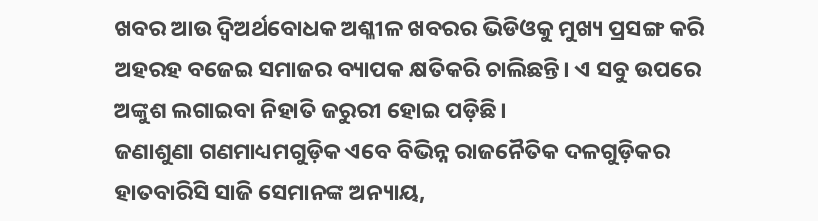ଖବର ଆଉ ଦ୍ୱିଅର୍ଥବୋଧକ ଅଶ୍ଳୀଳ ଖବରର ଭିଡିଓକୁ ମୁଖ୍ୟ ପ୍ରସଙ୍ଗ କରି ଅହରହ ବଜେଇ ସମାଜର ବ୍ୟାପକ କ୍ଷତିକରି ଚାଲିଛନ୍ତି। ଏ ସବୁ ଉପରେ ଅଙ୍କୁଶ ଲଗାଇବା ନିହାତି ଜରୁରୀ ହୋଇ ପଡ଼ିଛି।
ଜଣାଶୁଣା ଗଣମାଧ୍ୟମଗୁଡ଼ିକ ଏବେ ବିଭିନ୍ନ ରାଜନୈତିକ ଦଳଗୁଡ଼ିକର ହାତବାରିସି ସାଜି ସେମାନଙ୍କ ଅନ୍ୟାୟ,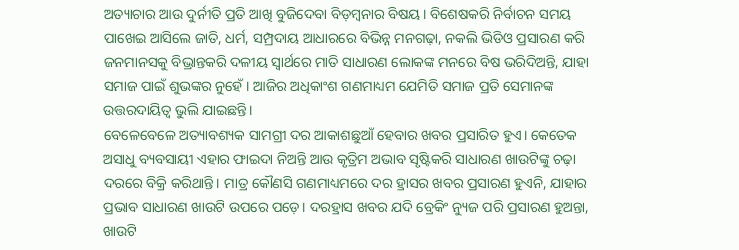ଅତ୍ୟାଚାର ଆଉ ଦୁର୍ନୀତି ପ୍ରତି ଆଖି ବୁଜିଦେବା ବିଡ଼ମ୍ବନାର ବିଷୟ। ବିଶେଷକରି ନିର୍ବାଚନ ସମୟ ପାଖେଇ ଆସିଲେ ଜାତି, ଧର୍ମ, ସମ୍ପ୍ରଦାୟ ଆଧାରରେ ବିଭିନ୍ନ ମନଗଢ଼ା, ନକଲି ଭିଡିଓ ପ୍ରସାରଣ କରି ଜନମାନସକୁ ବିଭ୍ରାନ୍ତକରି ଦଳୀୟ ସ୍ବାର୍ଥରେ ମାତି ସାଧାରଣ ଲୋକଙ୍କ ମନରେ ବିଷ ଭରିଦିଅନ୍ତି, ଯାହା ସମାଜ ପାଇଁ ଶୁଭଙ୍କର ନୁହେଁ। ଆଜିର ଅଧିକାଂଶ ଗଣମାଧ୍ୟମ ଯେମିତି ସମାଜ ପ୍ରତି ସେମାନଙ୍କ ଉତ୍ତରଦାୟିତ୍ୱ ଭୁଲି ଯାଇଛନ୍ତି।
ବେଳେବେଳେ ଅତ୍ୟାବଶ୍ୟକ ସାମଗ୍ରୀ ଦର ଆକାଶଛୁଆଁ ହେବାର ଖବର ପ୍ରସାରିତ ହୁଏ। କେତେକ ଅସାଧୁ ବ୍ୟବସାୟୀ ଏହାର ଫାଇଦା ନିଅନ୍ତି ଆଉ କୃତ୍ରିମ ଅଭାବ ସୃଷ୍ଟିକରି ସାଧାରଣ ଖାଉଟିଙ୍କୁ ଚଢ଼ା ଦରରେ ବିକ୍ରି କରିଥାନ୍ତି। ମାତ୍ର କୌଣସି ଗଣମାଧ୍ୟମରେ ଦର ହ୍ରାସର ଖବର ପ୍ରସାରଣ ହୁଏନି, ଯାହାର ପ୍ରଭାବ ସାଧାରଣ ଖାଉଟି ଉପରେ ପଡ଼େ। ଦରହ୍ରାସ ଖବର ଯଦି ବ୍ରେକିଂ ନ୍ୟୁଜ ପରି ପ୍ରସାରଣ ହୁଅନ୍ତା, ଖାଉଟି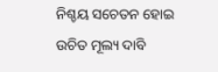ନିଶ୍ଚୟ ସଚେତନ ହୋଇ ଉଚିତ ମୂଲ୍ୟ ଦାବି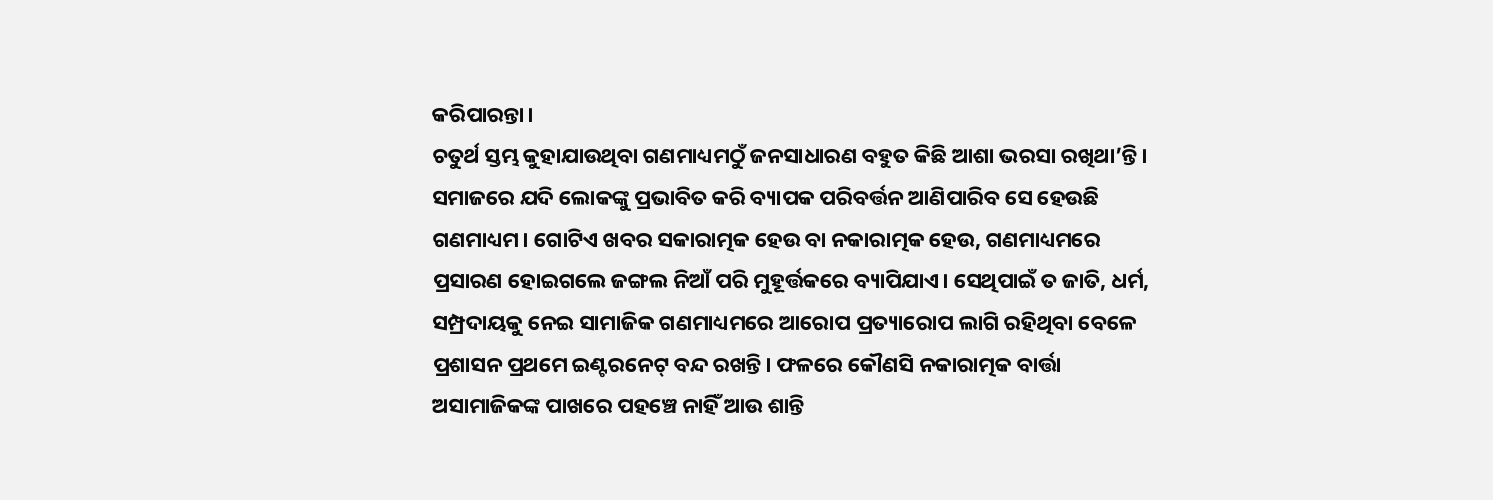କରିପାରନ୍ତା।
ଚତୁର୍ଥ ସ୍ତମ୍ଭ କୁହାଯାଉଥିବା ଗଣମାଧ୍ୟମଠୁଁ ଜନସାଧାରଣ ବହୁତ କିଛି ଆଶା ଭରସା ରଖିଥା’ନ୍ତି। ସମାଜରେ ଯଦି ଲୋକଙ୍କୁ ପ୍ରଭାବିତ କରି ବ୍ୟାପକ ପରିବର୍ତ୍ତନ ଆଣିପାରିବ ସେ ହେଉଛି ଗଣମାଧ୍ୟମ। ଗୋଟିଏ ଖବର ସକାରାତ୍ମକ ହେଉ ବା ନକାରାତ୍ମକ ହେଉ, ଗଣମାଧ୍ୟମରେ ପ୍ରସାରଣ ହୋଇଗଲେ ଜଙ୍ଗଲ ନିଆଁ ପରି ମୁହୂର୍ତ୍ତକରେ ବ୍ୟାପିଯାଏ। ସେଥିପାଇଁ ତ ଜାତି, ଧର୍ମ, ସମ୍ପ୍ରଦାୟକୁ ନେଇ ସାମାଜିକ ଗଣମାଧ୍ୟମରେ ଆରୋପ ପ୍ରତ୍ୟାରୋପ ଲାଗି ରହିଥିବା ବେଳେ ପ୍ରଶାସନ ପ୍ରଥମେ ଇଣ୍ଟରନେଟ୍‌ ବନ୍ଦ ରଖନ୍ତି। ଫଳରେ କୌଣସି ନକାରାତ୍ମକ ବାର୍ତ୍ତା ଅସାମାଜିକଙ୍କ ପାଖରେ ପହଞ୍ଚେ ନାହିଁ ଆଉ ଶାନ୍ତି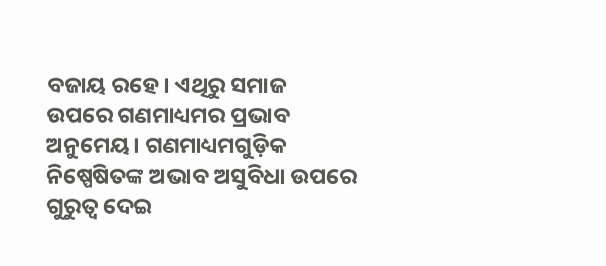ବଜାୟ ରହେ। ଏଥିରୁ ସମାଜ ଉପରେ ଗଣମାଧ୍ୟମର ପ୍ରଭାବ ଅନୁମେୟ। ଗଣମାଧ୍ୟମଗୁଡ଼ିକ ନିଷ୍ପେଷିତଙ୍କ ଅଭାବ ଅସୁବିଧା ଉପରେ ଗୁରୁତ୍ୱ ଦେଇ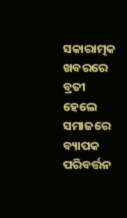ସକାରାତ୍ମକ ଖବରରେ ବ୍ରତୀ ହେଲେ ସମାଜରେ ବ୍ୟାପକ ପରିବର୍ତ୍ତନ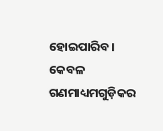ହୋଇପାରିବ। କେବଳ ଗଣମାଧ୍ୟମଗୁଡ଼ିକର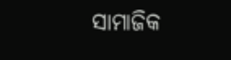ସାମାଜିକ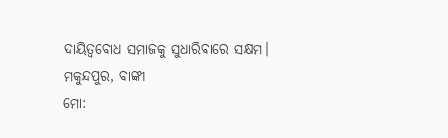ଦାୟିତ୍ୱବୋଧ ସମାଜକୁ ସୁଧାରିବାରେ ସକ୍ଷମ।
ମକୁନ୍ଦପୁର, ବାଙ୍କୀ
ମୋ: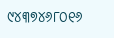୯୪୩୭୪୬୮୦୧୬